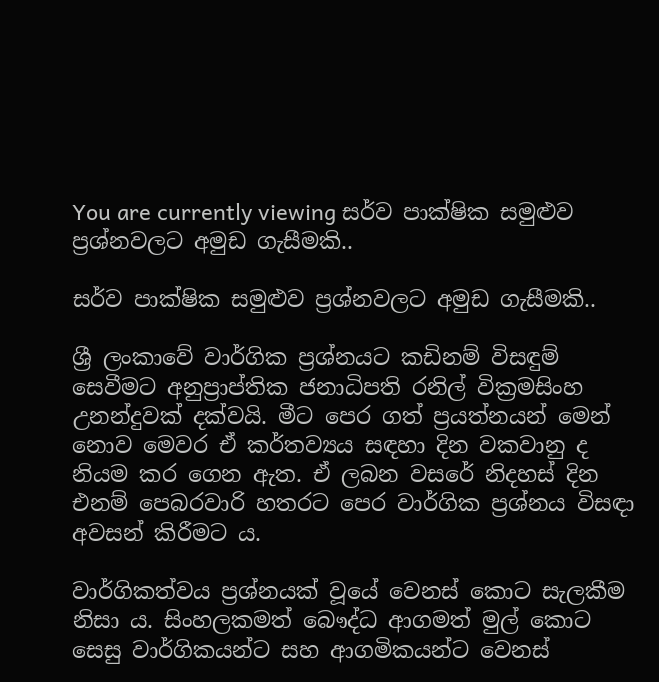You are currently viewing සර්ව පාක්ෂික සමුළුව ප්‍රශ්නවලට අමුඩ ගැසීමකි..

සර්ව පාක්ෂික සමුළුව ප්‍රශ්නවලට අමුඩ ගැසීමකි..

ශ්‍රී ලංකාවේ වාර්ගික ප්‍රශ්නයට කඩිනම් විසඳුම් සෙවීමට අනුප්‍රාප්තික ජනාධිපති රනිල් වික්‍රමසිංහ උනන්දුවක් දක්වයි. මීට පෙර ගත් ප්‍රයත්නයන් මෙන් නොව මෙවර ඒ කර්තව්‍යය සඳහා දින වකවානු ද නියම කර ගෙන ඇත. ඒ ලබන වසරේ නිදහස් දින එනම් පෙබරවාරි හතරට පෙර වාර්ගික ප්‍රශ්නය විසඳා අවසන් කිරීමට ය.

වාර්ගිකත්වය ප්‍රශ්නයක් වූයේ වෙනස් කොට සැලකීම නිසා ය. සිංහලකමත් බෞද්ධ ආගමත් මුල් කොට සෙසු වාර්ගිකයන්ට සහ ආගමිකයන්ට වෙනස්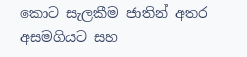කොට සැලකීම ජාතින් අතර අසමගියට සහ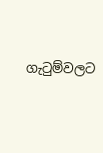ගැටුම්වලට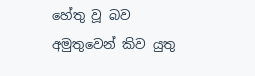හේතු වූ බව අමුතුවෙන් කිව යුතු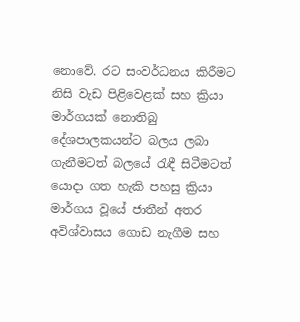නොවේ. රට සංවර්ධනය කිරීමට නිසි වැඩ පිළිවෙළක් සහ ක්‍රියා මාර්ගයක් නොතිබු දේශපාලකයන්ට බලය ලබා ගැනීමටත් බලයේ රැඳී සිටීමටත් යොදා ගත හැකි පහසු ක්‍රියා මාර්ගය වූයේ ජාතීන් අතර අවිශ්වාසය ගොඩ නැගීම සහ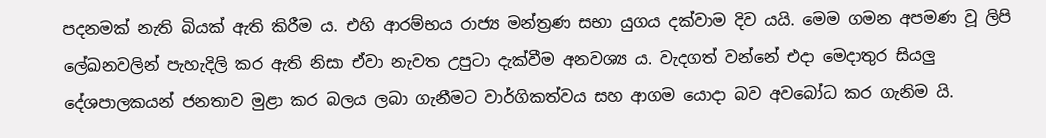පදනමක් නැති බියක් ඇති කිරීම ය. එහි ආරම්භය රාජ්‍ය මන්ත්‍රණ සභා යුගය දක්වාම දිව යයි. මෙම ගමන අපමණ වූ ලිපි ලේඛනවලින් පැහැදිලි කර ඇති නිසා ඒවා නැවත උපුටා දැක්වීම අනවශ්‍ය ය. වැදගත් වන්නේ එදා මෙදාතුර සියලු දේශපාලකයන් ජනතාව මුළා කර බලය ලබා ගැනීමට වාර්ගිකත්වය සහ ආගම යොදා බව අවබෝධ කර ගැනිම යි.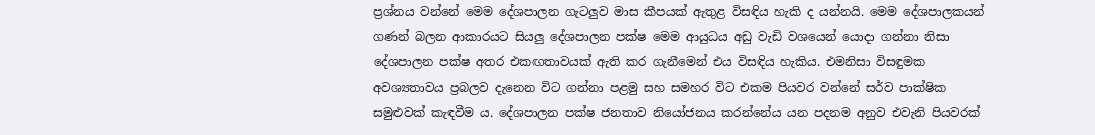ප්‍රශ්නය වන්නේ මෙම දේශපාලන ගැටලුව මාස කීපයක් ඇතුළ විසඳිය හැකි ද යන්නයි. මෙම දේශපාලකයන් ගණන් බලන ආකාරයට සියලු දේශපාලන පක්ෂ මෙම ආයුධය අඩු වැඩි වශයෙන් යොදා ගන්නා නිසා දේශපාලන පක්ෂ අතර එකඟතාවයක් ඇති කර ගැනීමෙන් එය විසඳිය හැකිය. එමනිසා විසඳුමක අවශ්‍යතාවය ප්‍රබලව දැනෙන විට ගන්නා පළමු සහ සමහර විට එකම පියවර වන්නේ සර්ව පාක්ෂික සමුළුවක් කැඳවීම ය. දේශපාලන පක්ෂ ජනතාව නියෝජනය කරන්නේය යන පදනම අනුව එවැනි පියවරක්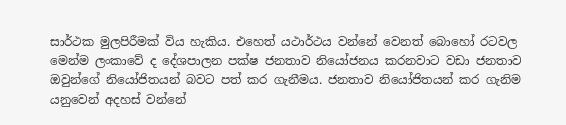සාර්ථක මුලපිරීමක් විය හැකිය. එහෙත් යථාර්ථය වන්නේ වෙනත් බොහෝ රටවල මෙන්ම ලංකාවේ ද දේශපාලන පක්ෂ ජනතාව නියෝජනය කරනවාට වඩා ජනතාව ඔවුන්ගේ නියෝජිතයන් බවට පත් කර ගැනීමය. ජනතාව නියෝජිතයන් කර ගැනිම යනුවෙන් අදහස් වන්නේ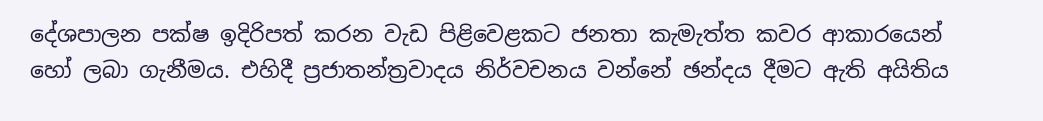දේශපාලන පක්ෂ ඉදිරිපත් කරන වැඩ පිළිවෙළකට ජනතා කැමැත්ත කවර ආකාරයෙන් හෝ ලබා ගැනීමය. එහිදී ප්‍රජාතන්ත්‍රවාදය නිර්වචනය වන්නේ ඡන්දය දීමට ඇති අයිතිය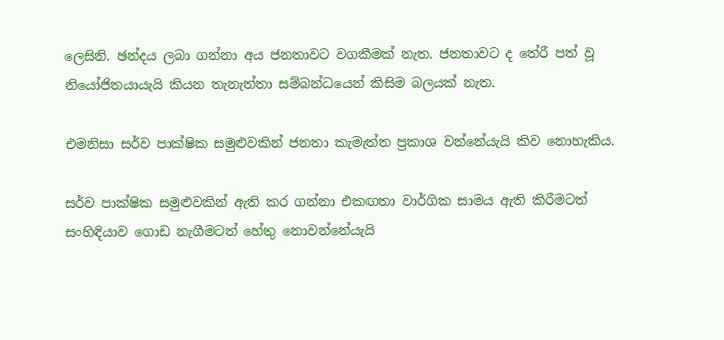ලෙසිනි. ඡන්දය ලබා ගන්නා අය ජනතාවට වගකීමක් නැත. ජනතාවට ද තේරී පත් වූ නියෝජිතයායැයි කියන තැනැත්තා සම්බන්ධයෙන් කිසිම බලයක් නැත.

එමනිසා සර්ව පාක්ෂික සමුළුවකින් ජනතා කැමැත්ත ප්‍රකාශ වන්නේයැයි කිව නොහැකිය.

සර්ව පාක්ෂික සමුළුවකින් ඇති කර ගන්නා එකඟතා වාර්ගික සාමය ඇති කිරීමටත් සංහිඳියාව ගොඩ නැගීමටත් හේතු නොවන්නේයැයි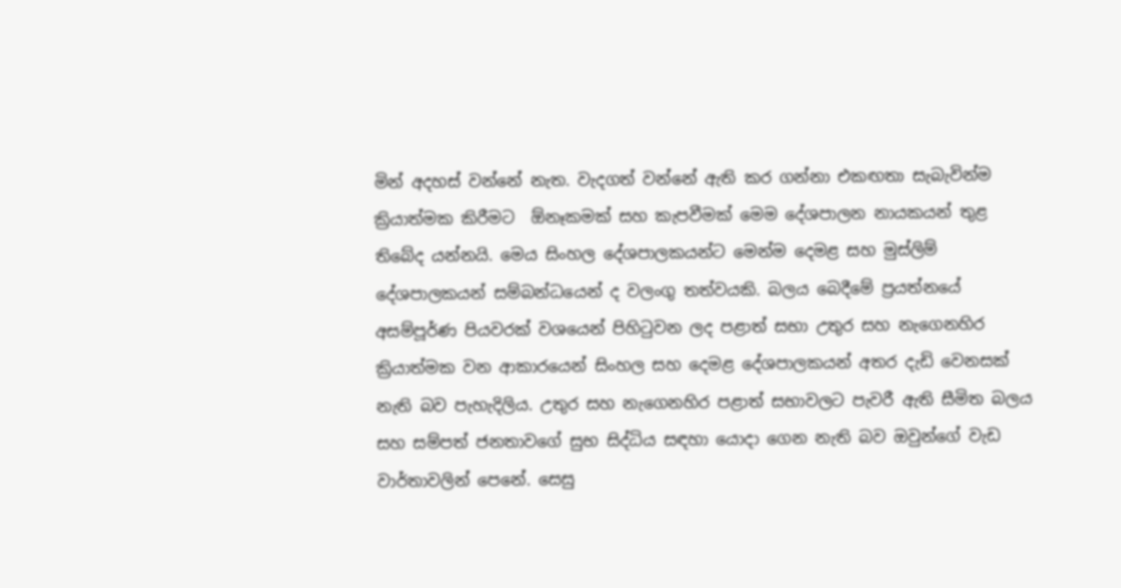මින් අදහස් වන්නේ නැත. වැදගත් වන්නේ ඇති කර ගන්නා එකඟතා සැබැවින්ම ක්‍රියාත්මක කිරීමට  ඕනෑකමක් සහ කැපවීමක් මෙම දේශපාලන නායකයන් තුළ තිබේද යන්නයි. මෙය සිංහල දේශපාලකයන්ට මෙන්ම දෙමළ සහ මුස්ලිම් දේශපාලකයන් සම්බන්ධයෙන් ද වලංගු තත්වයකි. බලය බෙදීමේ ප්‍රයත්නයේ අසම්පූර්ණ පියවරක් වශයෙන් පිහිටුවන ලද පළාත් සභා උතුර සහ නැගෙනහිර ක්‍රියාත්මක වන ආකාරයෙන් සිංහල සහ දෙමළ දේශපාලකයන් අතර දැඩි වෙනසක් නැති බව පැහැදිලිය. උතුර සහ නැගෙනහිර පළාත් සභාවලට පැවරී ඇති සීමිත බලය සහ සම්පත් ජනතාවගේ සුභ සිද්ධිය සඳහා යොදා ගෙන නැති බව ඔවුන්ගේ වැඩ වාර්තාවලින් පෙනේ. සෙසු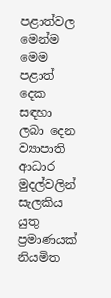පළාත්වල මෙන්ම මෙම පළාත් දෙක සඳහා ලබා දෙන ව්‍යාපාති ආධාර මුදල්වලින් සැලකිය යුතු ප්‍රමාණයක් නියමිත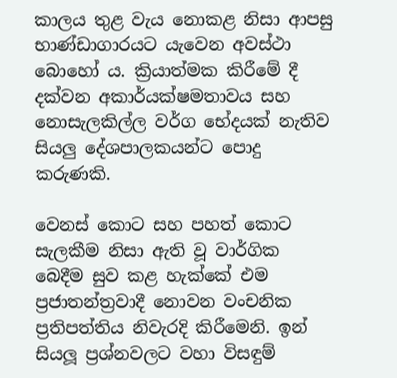කාලය තුළ වැය නොකළ නිසා ආපසු භාණ්ඩාගාරයට යැවෙන අවස්ථා බොහෝ ය. ක්‍රියාත්මක කිරීමේ දී දක්වන අකාර්යක්ෂමතාවය සහ නොසැලකිල්ල වර්ග භේදයක් නැතිව සියලු දේශපාලකයන්ට පොදු කරුණකි.

වෙනස් කොට සහ පහත් කොට සැලකීම නිසා ඇති වූ වාර්ගික බෙදීම සුව කළ හැක්කේ එම ප්‍රජාතන්ත්‍රවාදී නොවන වංචනික ප්‍රතිපත්තිය නිවැරදි කිරීමෙනි. ඉන් සියලූ ප්‍රශ්නවලට වහා විසඳුම්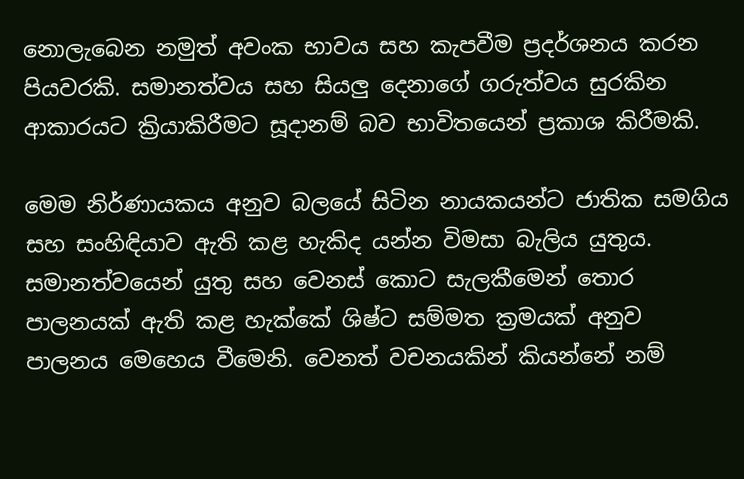නොලැබෙන නමුත් අවංක භාවය සහ කැපවීම ප්‍රදර්ශනය කරන පියවරකි. සමානත්වය සහ සියලු දෙනාගේ ගරුත්වය සුරකින ආකාරයට ක්‍රියාකිරීමට සූදානම් බව භාවිතයෙන් ප්‍රකාශ කිරීමකි.

මෙම නිර්ණායකය අනුව බලයේ සිටින නායකයන්ට ජාතික සමගිය සහ සංහිඳියාව ඇති කළ හැකිද යන්න විමසා බැලිය යුතුය. සමානත්වයෙන් යුතු සහ වෙනස් කොට සැලකීමෙන් තොර පාලනයක් ඇති කළ හැක්කේ ශිෂ්ට සම්මත ක්‍රමයක් අනුව පාලනය මෙහෙය වීමෙනි. වෙනත් වචනයකින් කියන්නේ නම්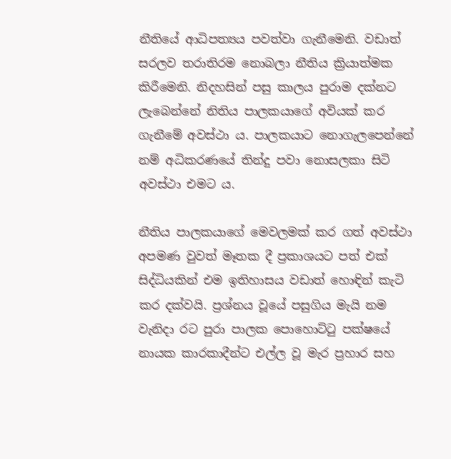නීතියේ ආධිපත්‍යය පවත්වා ගැනීමෙනි. වඩාත් සරලව තරාතිරම නොබලා නීතිය ක්‍රියාත්මක කිරීමෙනි. නිදහසින් පසු කාලය පුරාම දක්නට ලැබෙන්නේ නිතිය පාලකයාගේ අවියක් කර ගැනීමේ අවස්ථා ය. පාලකයාට නොගැලපෙන්නේ නම් අධිකරණයේ තින්දු පවා නොසලකා සිටි අවස්ථා එමට ය.

නීතිය පාලකයාගේ මෙවලමක් කර ගත් අවස්ථා අපමණ වුවත් මෑතක දී ප්‍රකාශයට පත් එක් සිද්ධියකින් එම ඉතිහාසය වඩාත් හොඳින් කැටි කර දක්වයි. ප්‍රශ්නය වූයේ පසුගිය මැයි නම වැනිදා රට පුරා පාලක පොහොට්ටු පක්ෂයේ නායක කාරකාදීන්ට එල්ල වූ මැර ප්‍රහාර සහ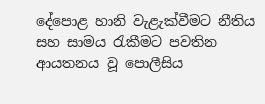දේපොළ හානි වැළැක්වීමට නීතිය සහ සාමය රැකීමට පවතින ආයතනය වූ පොලීසිය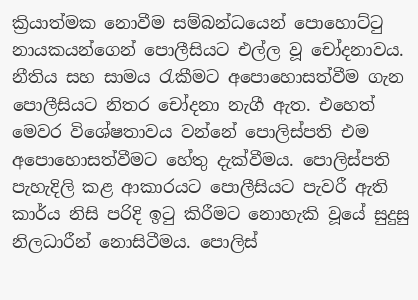ක්‍රියාත්මක නොවීම සම්බන්ධයෙන් පොහොට්ටු නායකයන්ගෙන් පොලීසියට එල්ල වූ චෝදනාවය. නීතිය සහ සාමය රැකීමට අපොහොසත්වීම ගැන පොලීසියට නිතර චෝදනා නැගී ඇත. එහෙත් මෙවර විශේෂතාවය වන්නේ පොලිස්පති එම අපොහොසත්වීමට හේතු දැක්වීමය. පොලිස්පති පැහැදිලි කළ ආකාරයට පොලීසියට පැවරී ඇති කාර්ය නිසි පරිදි ඉටු කිරීමට නොහැකි වූයේ සුදුසු නිලධාරීන් නොසිටීමය. පොලිස්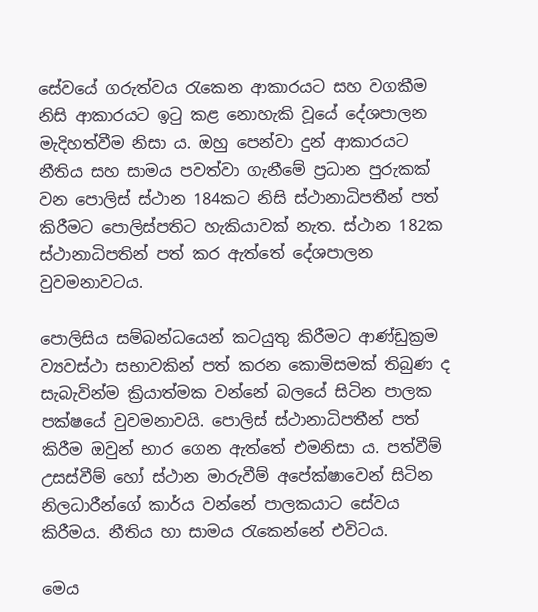සේවයේ ගරුත්වය රැකෙන ආකාරයට සහ වගකීම නිසි ආකාරයට ඉටු කළ නොහැකි වූයේ දේශපාලන මැදිහත්වීම නිසා ය. ඔහු පෙන්වා දුන් ආකාරයට නීතිය සහ සාමය පවත්වා ගැනීමේ ප්‍රධාන පුරුකක් වන පොලිස් ස්ථාන 184කට නිසි ස්ථානාධිපතීන් පත් කිරීමට පොලිස්පතිට හැකියාවක් නැත. ස්ථාන 182ක ස්ථානාධිපතින් පත් කර ඇත්තේ දේශපාලන වුවමනාවටය.

පොලිසිය සම්බන්ධයෙන් කටයුතු කිරීමට ආණ්ඩුක්‍රම ව්‍යවස්ථා සභාවකින් පත් කරන කොමිසමක් තිබුණ ද සැබැවින්ම ක්‍රියාත්මක වන්නේ බලයේ සිටින පාලක පක්ෂයේ වුවමනාවයි. පොලිස් ස්ථානාධිපතීන් පත් කිරීම ඔවුන් භාර ගෙන ඇත්තේ එමනිසා ය. පත්වීම් උසස්වීම් හෝ ස්ථාන මාරුවීම් අපේක්ෂාවෙන් සිටින නිලධාරීන්ගේ කාර්ය වන්නේ පාලකයාට සේවය කිරීමය. නීතිය හා සාමය රැකෙන්නේ එවිටය.

මෙය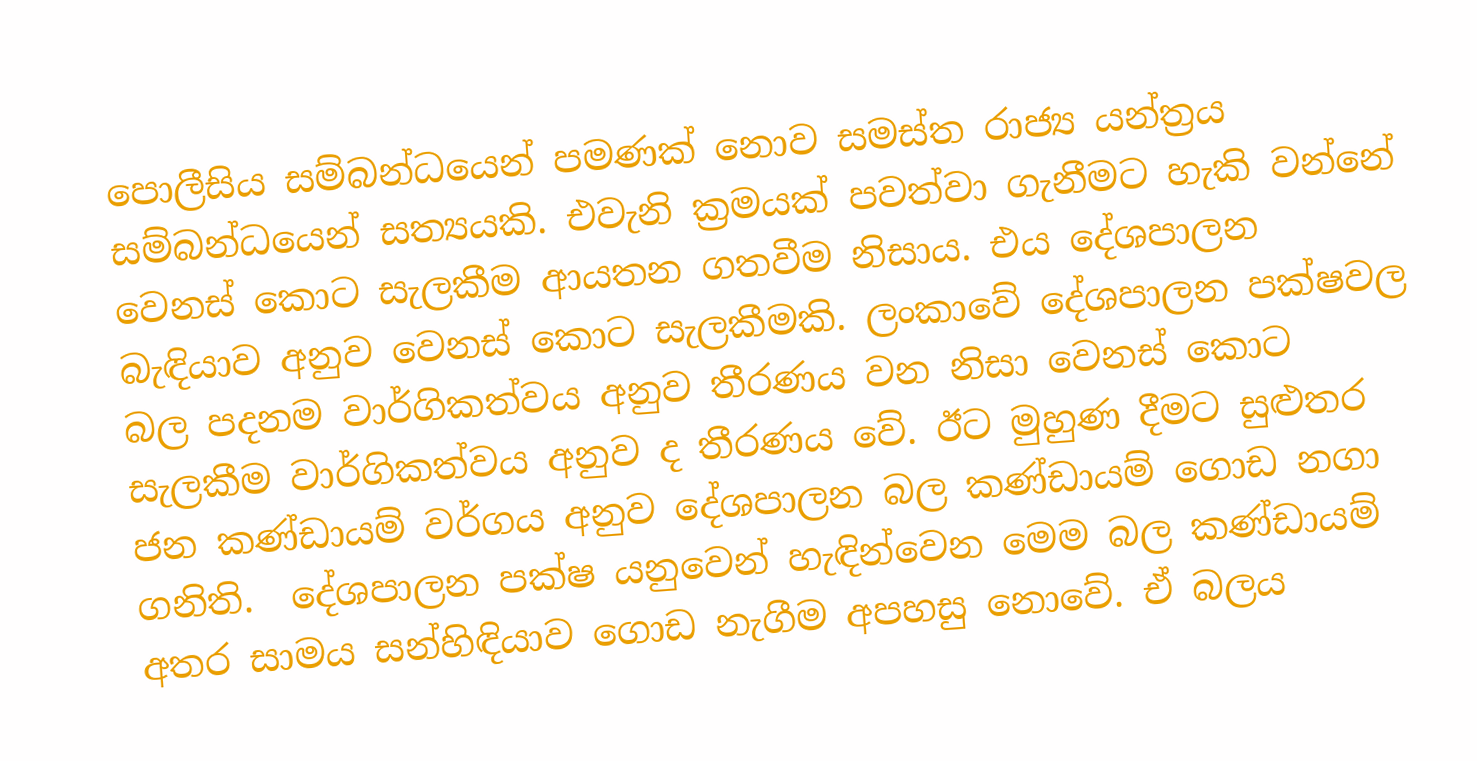පොලීසිය සම්බන්ධයෙන් පමණක් නොව සමස්ත රාජ්‍ය යන්ත්‍රය සම්බන්ධයෙන් සත්‍යයකි. එවැනි ක්‍රමයක් පවත්වා ගැනීමට හැකි වන්නේ වෙනස් කොට සැලකීම ආයතන ගතවීම නිසාය. එය දේශපාලන බැඳියාව අනුව වෙනස් කොට සැලකීමකි. ලංකාවේ දේශපාලන පක්ෂවල බල පදනම වාර්ගිකත්වය අනුව තීරණය වන නිසා වෙනස් කොට සැලකීම වාර්ගිකත්වය අනුව ද තීරණය වේ. ඊට මුහුණ දීමට සුළුතර ජන කණ්ඩායම් වර්ගය අනුව දේශපාලන බල කණ්ඩායම් ගොඩ නගා ගනිති.  දේශපාලන පක්ෂ යනුවෙන් හැඳින්වෙන මෙම බල කණ්ඩායම් අතර සාමය සන්හිඳියාව ගොඩ නැගීම අපහසු නොවේ. ඒ බලය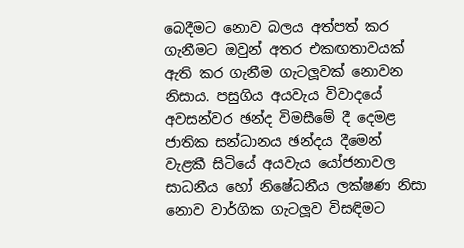බෙදීමට නොව බලය අත්පත් කර ගැනීමට ඔවුන් අතර එකඟතාවයක් ඇති කර ගැනීම ගැටලූවක් නොවන නිසාය. පසුගිය අයවැය විවාදයේ අවසන්වර ඡන්ද විමසීමේ දී දෙමළ ජාතික සන්ධානය ඡන්දය දීමෙන් වැළකී සිටියේ අයවැය යෝජනාවල සාධනීය හෝ නිෂේධනීය ලක්ෂණ නිසා නොව වාර්ගික ගැටලූව විසඳිමට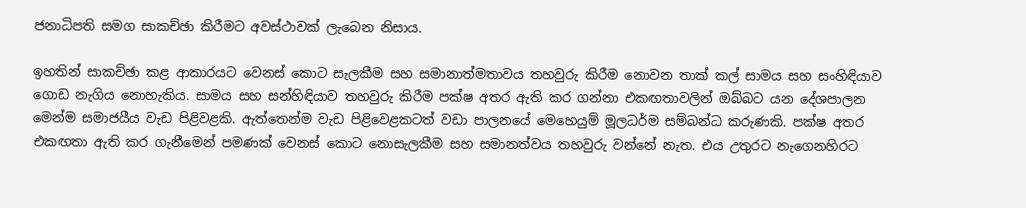ජනාධිපති සමග සාකච්ඡා කිරීමට අවස්ථාවක් ලැබෙන නිසාය.

ඉහතින් සාකච්ඡා කළ ආකාරයට වෙනස් කොට සැලකීම සහ සමානාත්මතාවය තහවුරු කිරීම නොවන තාක් කල් සාමය සහ සංහිඳියාව ගොඩ නැගිය නොහැකිය. සාමය සහ සන්හිඳියාව තහවුරු කිරීම පක්ෂ අතර ඇති කර ගන්නා එකඟතාවලින් ඔබ්බට යන දේශපාලන මෙන්ම සමාජයීය වැඩ පිළිවළකි. ඇත්තෙන්ම වැඩ පිළිවෙළකටත් වඩා පාලනයේ මෙහෙයුම් මූලධර්ම සම්බන්ධ කරුණකි. පක්ෂ අතර එකඟතා ඇති කර ගැනීමෙන් පමණක් වෙනස් කොට නොසැලකීම සහ සමානත්වය තහවුරු වන්නේ නැත. එය උතුරට නැගෙනහිරට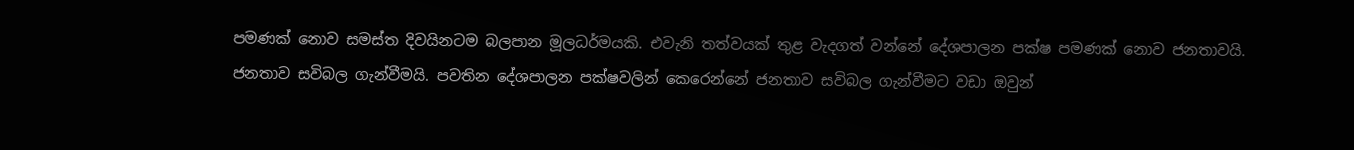පමණක් නොව සමස්ත දිවයිනටම බලපාන මූලධර්මයකි. එවැනි තත්වයක් තුළ වැදගත් වන්නේ දේශපාලන පක්ෂ පමණක් නොව ජනතාවයි. ජනතාව සවිබල ගැන්වීමයි. පවතින දේශපාලන පක්ෂවලින් කෙරෙන්නේ ජනතාව සවිබල ගැන්වීමට වඩා ඔවුන්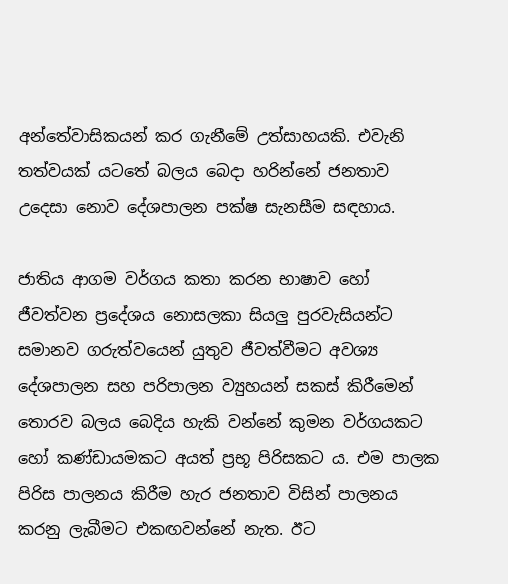අන්තේවාසිකයන් කර ගැනීමේ උත්සාහයකි. එවැනි තත්වයක් යටතේ බලය බෙදා හරින්නේ ජනතාව උදෙසා නොව දේශපාලන පක්ෂ සැනසීම සඳහාය.

ජාතිය ආගම වර්ගය කතා කරන භාෂාව හෝ ජීවත්වන ප්‍රදේශය නොසලකා සියලු පුරවැසියන්ට සමානව ගරුත්වයෙන් යුතුව ජීවත්වීමට අවශ්‍ය දේශපාලන සහ පරිපාලන ව්‍යුහයන් සකස් කිරීමෙන් තොරව බලය බෙදිය හැකි වන්නේ කුමන වර්ගයකට හෝ කණ්ඩායමකට අයත් ප්‍රභූ පිරිසකට ය. එම පාලක පිරිස පාලනය කිරීම හැර ජනතාව විසින් පාලනය කරනු ලැබීමට එකඟවන්නේ නැත. ඊට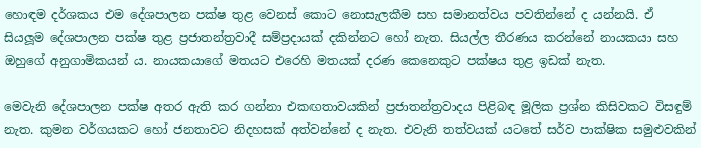හොඳම දර්ශකය එම දේශපාලන පක්ෂ තුළ වෙනස් කොට නොසැලකීම සහ සමානත්වය පවතින්නේ ද යන්නයි. ඒ සියලූම දේශපාලන පක්ෂ තුළ ප්‍රජාතන්ත්‍රවාදී සම්ප්‍රදායක් දකින්නට හෝ නැත. සියල්ල තීරණය කරන්නේ නායකයා සහ ඔහුගේ අනුගාමිකයන් ය. නායකයාගේ මතයට එරෙහි මතයක් දරණ කෙනෙකුට පක්ෂය තුළ ඉඩක් නැත.

මෙවැනි දේශපාලන පක්ෂ අතර ඇති කර ගන්නා එකඟතාවයකින් ප්‍රජාතන්ත්‍රවාදය පිළිබඳ මූලික ප්‍රශ්න කිසිවකට විසඳුම් නැත. කුමන වර්ගයකට හෝ ජනතාවට නිදහසක් අත්වන්නේ ද නැත. එවැනි තත්වයක් යටතේ සර්ව පාක්ෂික සමුළුවකින්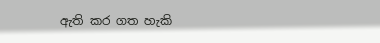ඇති කර ගත හැකි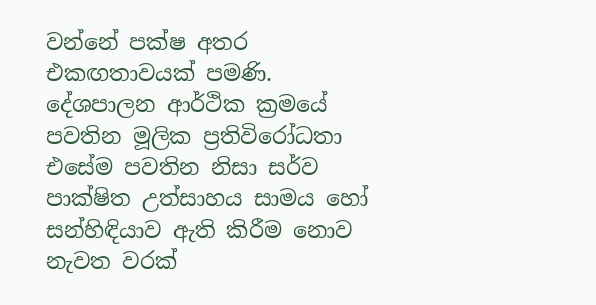වන්නේ පක්ෂ අතර එකඟතාවයක් පමණි. දේශපාලන ආර්ථික ක්‍රමයේ පවතින මූලික ප්‍රතිවිරෝධතා එසේම පවතින නිසා සර්ව පාක්ෂිත උත්සාහය සාමය හෝ සන්හිඳියාව ඇති කිරීම නොව නැවත වරක්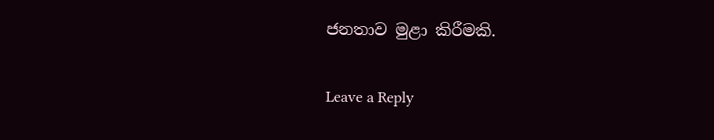ජනතාව මුළා කිරීමකි.

Leave a Reply